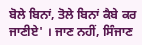ਬੋਲੇ ਬਿਨਾਂ, ਤੋਲੇ ਬਿਨਾਂ ਕੈਬੇ ਕਰ ਜਾਣੀਏ' । ਜਾਣ ਨਹੀਂ, ਸਿੰਜਾਣ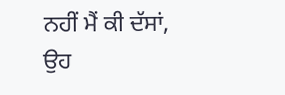ਨਹੀਂ ਮੈਂ ਕੀ ਦੱਸਾਂ, ਉਹ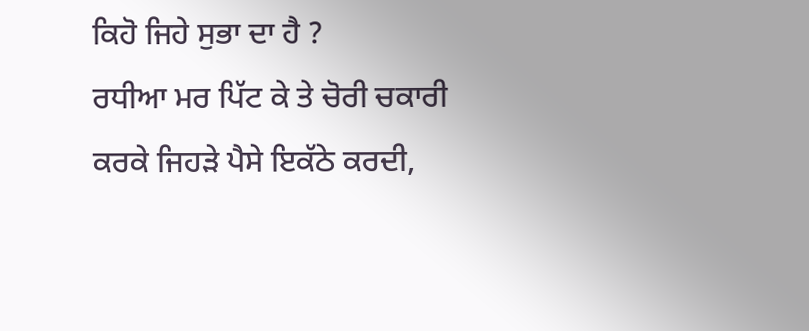ਕਿਹੋ ਜਿਹੇ ਸੁਭਾ ਦਾ ਹੈ ?
ਰਧੀਆ ਮਰ ਪਿੱਟ ਕੇ ਤੇ ਚੋਰੀ ਚਕਾਰੀ ਕਰਕੇ ਜਿਹੜੇ ਪੈਸੇ ਇਕੱਠੇ ਕਰਦੀ,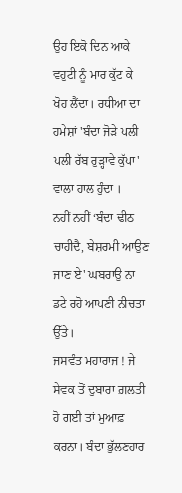ਉਹ ਇਕੋ ਦਿਨ ਆਕੇ ਵਹੁਟੀ ਨੂੰ ਮਾਰ ਕੁੱਟ ਕੇ ਖੋਹ ਲੈਂਦਾ। ਰਧੀਆ ਦਾ ਹਮੇਸ਼ਾਂ 'ਬੰਦਾ ਜੋੜੇ ਪਲੀ ਪਲੀ ਰੱਬ ਰੁੜ੍ਹਾਵੇ ਕੁੱਪਾ' ਵਾਲਾ ਹਾਲ ਹੁੰਦਾ ।
ਨਹੀਂ ਨਹੀਂ ‘ਬੰਦਾ ਢੀਠ ਚਾਹੀਦੈ, ਬੇਸ਼ਰਮੀ ਆਉਣ ਜਾਣ ਏ' ਘਬਰਾਉ ਨਾ ਡਟੇ ਰਹੋ ਆਪਣੀ ਨੀਚਤਾ ਉੱਤੇ।
ਜਸਵੰਤ ਮਹਾਰਾਜ ! ਜੇ ਸੇਵਕ ਤੋਂ ਦੁਬਾਰਾ ਗ਼ਲਤੀ ਹੋ ਗਈ ਤਾਂ ਮੁਆਫ਼ ਕਰਨਾ। ਬੰਦਾ ਭੁੱਲਣਹਾਰ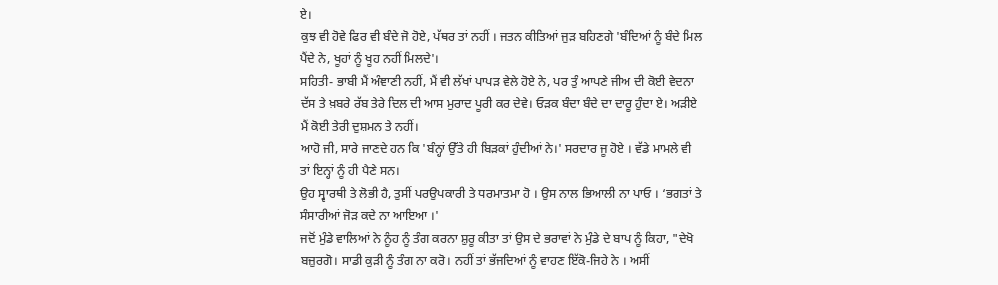ਏ।
ਕੁਝ ਵੀ ਹੋਵੇ ਫਿਰ ਵੀ ਬੰਦੇ ਜੋ ਹੋਏ, ਪੱਥਰ ਤਾਂ ਨਹੀਂ । ਜਤਨ ਕੀਤਿਆਂ ਜੁੜ ਬਹਿਣਗੇ 'ਬੰਦਿਆਂ ਨੂੰ ਬੰਦੇ ਮਿਲ ਪੈਂਦੇ ਨੇ, ਖੂਹਾਂ ਨੂੰ ਖੂਹ ਨਹੀਂ ਮਿਲਦੇ'।
ਸਹਿਤੀ- ਭਾਬੀ ਮੈਂ ਅੰਞਾਣੀ ਨਹੀਂ, ਮੈਂ ਵੀ ਲੱਖਾਂ ਪਾਪੜ ਵੇਲੇ ਹੋਏ ਨੇ, ਪਰ ਤੁੰ ਆਪਣੇ ਜੀਅ ਦੀ ਕੋਈ ਵੇਦਨਾ ਦੱਸ ਤੇ ਖ਼ਬਰੇ ਰੱਬ ਤੇਰੇ ਦਿਲ ਦੀ ਆਸ ਮੁਰਾਦ ਪੂਰੀ ਕਰ ਦੇਵੇ। ਓੜਕ ਬੰਦਾ ਬੰਦੇ ਦਾ ਦਾਰੂ ਹੁੰਦਾ ਏ। ਅੜੀਏ ਮੈਂ ਕੋਈ ਤੇਰੀ ਦੁਸ਼ਮਨ ਤੇ ਨਹੀਂ।
ਆਹੋ ਜੀ, ਸਾਰੇ ਜਾਣਦੇ ਹਨ ਕਿ 'ਬੰਨ੍ਹਾਂ ਉੱਤੇ ਹੀ ਬਿੜਕਾਂ ਹੁੰਦੀਆਂ ਨੇ।' ਸਰਦਾਰ ਜੂ ਹੋਏ । ਵੱਡੇ ਮਾਮਲੇ ਵੀ ਤਾਂ ਇਨ੍ਹਾਂ ਨੂੰ ਹੀ ਪੈਣੇ ਸਨ।
ਉਹ ਸ੍ਵਾਰਥੀ ਤੇ ਲੋਭੀ ਹੈ, ਤੁਸੀਂ ਪਰਉਪਕਾਰੀ ਤੇ ਧਰਮਾਤਮਾ ਹੋ । ਉਸ ਨਾਲ ਭਿਆਲੀ ਨਾ ਪਾਓ । ‘ਭਗਤਾਂ ਤੇ ਸੰਸਾਰੀਆਂ ਜੋੜ ਕਦੇ ਨਾ ਆਇਆ ।'
ਜਦੋਂ ਮੁੰਡੇ ਵਾਲਿਆਂ ਨੇ ਨੂੰਹ ਨੂੰ ਤੰਗ ਕਰਨਾ ਸ਼ੁਰੂ ਕੀਤਾ ਤਾਂ ਉਸ ਦੇ ਭਰਾਵਾਂ ਨੇ ਮੁੰਡੇ ਦੇ ਬਾਪ ਨੂੰ ਕਿਹਾ, "ਦੇਖੋ ਬਜ਼ੁਰਗੋ। ਸਾਡੀ ਕੁੜੀ ਨੂੰ ਤੰਗ ਨਾ ਕਰੋ। ਨਹੀਂ ਤਾਂ ਭੱਜਦਿਆਂ ਨੂੰ ਵਾਹਣ ਇੱਕੋ-ਜਿਹੇ ਨੇ । ਅਸੀਂ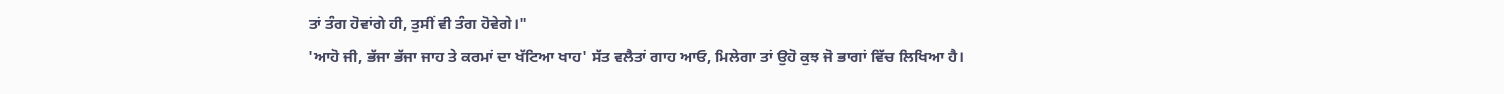ਤਾਂ ਤੰਗ ਹੋਵਾਂਗੇ ਹੀ, ਤੁਸੀਂ ਵੀ ਤੰਗ ਹੋਵੇਗੇ।"
'ਆਹੋ ਜੀ, ਭੱਜਾ ਭੱਜਾ ਜਾਹ ਤੇ ਕਰਮਾਂ ਦਾ ਖੱਟਿਆ ਖਾਹ' ਸੱਤ ਵਲੈਤਾਂ ਗਾਹ ਆਓ, ਮਿਲੇਗਾ ਤਾਂ ਉਹੋ ਕੁਝ ਜੋ ਭਾਗਾਂ ਵਿੱਚ ਲਿਖਿਆ ਹੈ।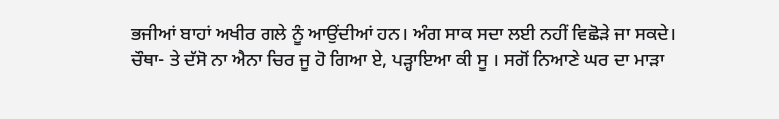ਭਜੀਆਂ ਬਾਹਾਂ ਅਖੀਰ ਗਲੇ ਨੂੰ ਆਉਂਦੀਆਂ ਹਨ। ਅੰਗ ਸਾਕ ਸਦਾ ਲਈ ਨਹੀਂ ਵਿਛੋੜੇ ਜਾ ਸਕਦੇ।
ਚੌਥਾ- ਤੇ ਦੱਸੋ ਨਾ ਐਨਾ ਚਿਰ ਜੂ ਹੋ ਗਿਆ ਏ, ਪੜ੍ਹਾਇਆ ਕੀ ਸੂ । ਸਗੋਂ ਨਿਆਣੇ ਘਰ ਦਾ ਮਾੜਾ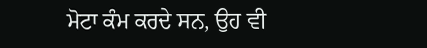ਮੋਟਾ ਕੰਮ ਕਰਦੇ ਸਨ, ਉਹ ਵੀ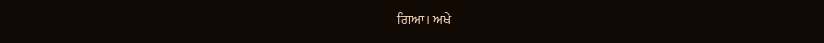ਗਿਆ। ਅਖੇ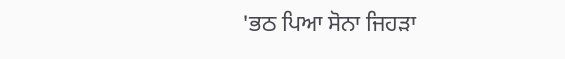'ਭਠ ਪਿਆ ਸੋਨਾ ਜਿਹੜਾ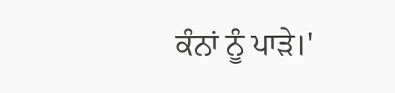ਕੰਨਾਂ ਨੂੰ ਪਾੜੇ।'